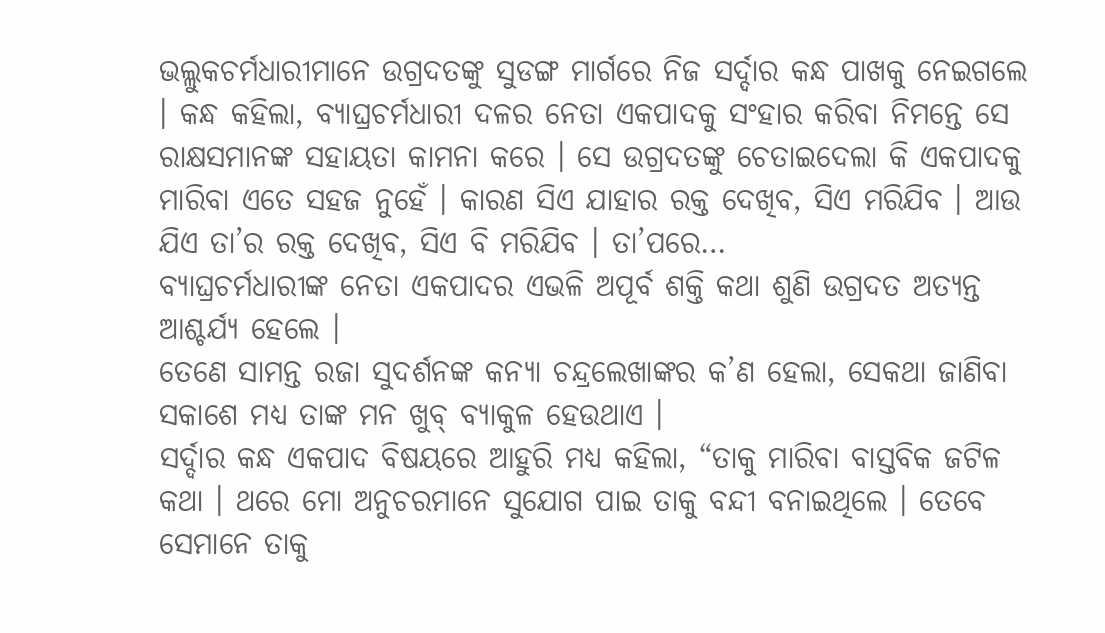ଭଲ୍ଲୁକଚର୍ମଧାରୀମାନେ ଉଗ୍ରଦତଙ୍କୁ ସୁଡଙ୍ଗ ମାର୍ଗରେ ନିଜ ସର୍ଦ୍ଦାର କନ୍ଧ ପାଖକୁ ନେଇଗଲେ । କନ୍ଧ କହିଲା, ବ୍ୟାଘ୍ରଚର୍ମଧାରୀ ଦଳର ନେତା ଏକପାଦକୁ ସଂହାର କରିବା ନିମନ୍ତେ ସେ ରାକ୍ଷସମାନଙ୍କ ସହାୟତା କାମନା କରେ । ସେ ଉଗ୍ରଦତଙ୍କୁ ଚେତାଇଦେଲା କି ଏକପାଦକୁ ମାରିବା ଏତେ ସହଜ ନୁହେଁ । କାରଣ ସିଏ ଯାହାର ରକ୍ତ ଦେଖିବ, ସିଏ ମରିଯିବ । ଆଉ ଯିଏ ତା’ର ରକ୍ତ ଦେଖିବ, ସିଏ ବି ମରିଯିବ । ତା’ପରେ…
ବ୍ୟାଘ୍ରଚର୍ମଧାରୀଙ୍କ ନେତା ଏକପାଦର ଏଭଳି ଅପୂର୍ବ ଶକ୍ତି କଥା ଶୁଣି ଉଗ୍ରଦତ ଅତ୍ୟନ୍ତ ଆଶ୍ଚର୍ଯ୍ୟ ହେଲେ ।
ତେଣେ ସାମନ୍ତ ରଜା ସୁଦର୍ଶନଙ୍କ କନ୍ୟା ଚନ୍ଦ୍ରଲେଖାଙ୍କର କ’ଣ ହେଲା, ସେକଥା ଜାଣିବା ସକାଶେ ମଧ୍ୟ ତାଙ୍କ ମନ ଖୁବ୍ ବ୍ୟାକୁଳ ହେଉଥାଏ ।
ସର୍ଦ୍ଦାର କନ୍ଧ ଏକପାଦ ବିଷୟରେ ଆହୁରି ମଧ୍ୟ କହିଲା, “ତାକୁ ମାରିବା ବାସ୍ତବିକ ଜଟିଳ କଥା । ଥରେ ମୋ ଅନୁଚରମାନେ ସୁଯୋଗ ପାଇ ତାକୁ ବନ୍ଦୀ ବନାଇଥିଲେ । ତେବେ ସେମାନେ ତାକୁ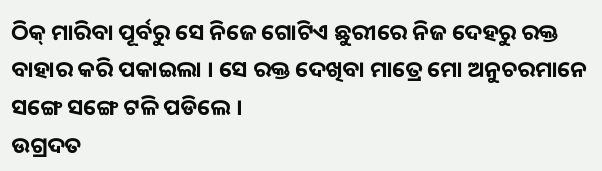ଠିକ୍ ମାରିବା ପୂର୍ବରୁ ସେ ନିଜେ ଗୋଟିଏ ଛୁରୀରେ ନିଜ ଦେହରୁ ରକ୍ତ ବାହାର କରି ପକାଇଲା । ସେ ରକ୍ତ ଦେଖିବା ମାତ୍ରେ ମୋ ଅନୁଚରମାନେ ସଙ୍ଗେ ସଙ୍ଗେ ଟଳି ପଡିଲେ ।
ଉଗ୍ରଦତ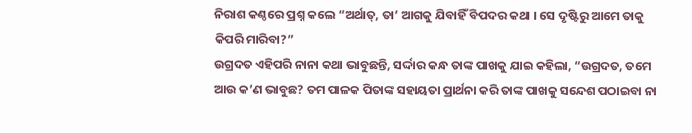ନିରାଶ କଣ୍ଠରେ ପ୍ରଶ୍ନ କଲେ “ଅର୍ଥାତ୍, ତା’ ଆଗକୁ ଯିବାହିଁ ବିପଦର କଥା । ସେ ଦୃଷ୍ଟିରୁ ଆମେ ତାକୁ କିପରି ମାରିବା?”
ଉଗ୍ରଦତ ଏହିପରି ନାନା କଥା ଭାବୁଛନ୍ତି, ସର୍ଦ୍ଦାର କନ୍ଧ ତାଙ୍କ ପାଖକୁ ଯାଇ କହିଲା, “ଉଗ୍ରଦତ, ତମେ ଆଉ କ’ଣ ଭାବୁଛ? ତମ ପାଳକ ପିତାଙ୍କ ସହାୟତା ପ୍ରାର୍ଥନା କରି ତାଙ୍କ ପାଖକୁ ସନ୍ଦେଶ ପଠାଇବା ନା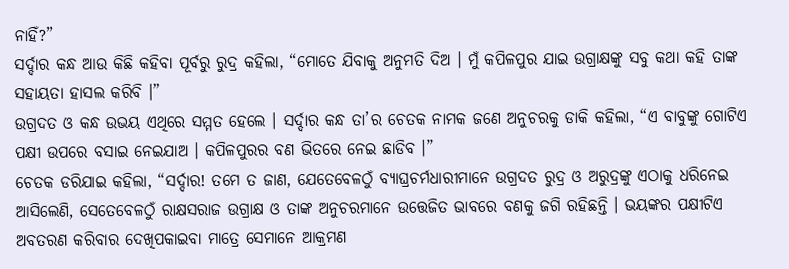ନାହିଁ?”
ସର୍ଦ୍ଦାର କନ୍ଧ ଆଉ କିଛି କହିବା ପୂର୍ବରୁ ରୁଦ୍ର କହିଲା, “ମୋତେ ଯିବାକୁ ଅନୁମତି ଦିଅ । ମୁଁ କପିଳପୁର ଯାଇ ଉଗ୍ରାକ୍ଷଙ୍କୁ ସବୁ କଥା କହି ତାଙ୍କ ସହାୟତା ହାସଲ କରିବି ।”
ଉଗ୍ରଦତ ଓ କନ୍ଧ ଉଭୟ ଏଥିରେ ସମ୍ମତ ହେଲେ । ସର୍ଦ୍ଦାର କନ୍ଧ ତା’ର ଚେତକ ନାମକ ଜଣେ ଅନୁଚରକୁ ଡାକି କହିଲା, “ଏ ବାବୁଙ୍କୁ ଗୋଟିଏ ପକ୍ଷୀ ଉପରେ ବସାଇ ନେଇଯାଅ । କପିଳପୁରର ବଣ ଭିତରେ ନେଇ ଛାଡିବ ।”
ଚେତକ ଡରିଯାଇ କହିଲା, “ସର୍ଦ୍ଦାର! ତମେ ତ ଜାଣ, ଯେତେବେଳଠୁଁ ବ୍ୟାଘ୍ରଚର୍ମଧାରୀମାନେ ଉଗ୍ରଦତ ରୁଦ୍ର ଓ ଅରୁଦ୍ରଙ୍କୁ ଏଠାକୁ ଧରିନେଇ ଆସିଲେଣି, ସେତେବେଳଠୁଁ ରାକ୍ଷସରାଜ ଉଗ୍ରାକ୍ଷ ଓ ତାଙ୍କ ଅନୁଚରମାନେ ଉତ୍ତେଜିତ ଭାବରେ ବଣକୁ ଜଗି ରହିଛନ୍ତି । ଭୟଙ୍କର ପକ୍ଷୀଟିଏ ଅବତରଣ କରିବାର ଦେଖିପକାଇବା ମାତ୍ରେ ସେମାନେ ଆକ୍ରମଣ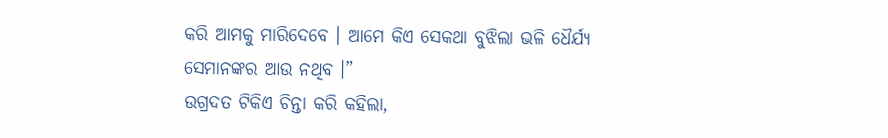କରି ଆମକୁ ମାରିଦେବେ । ଆମେ କିଏ ସେକଥା ବୁଝିଲା ଭଳି ଧୈର୍ଯ୍ୟ ସେମାନଙ୍କର ଆଉ ନଥିବ ।”
ଉଗ୍ରଦତ ଟିକିଏ ଚିନ୍ତା କରି କହିଲା,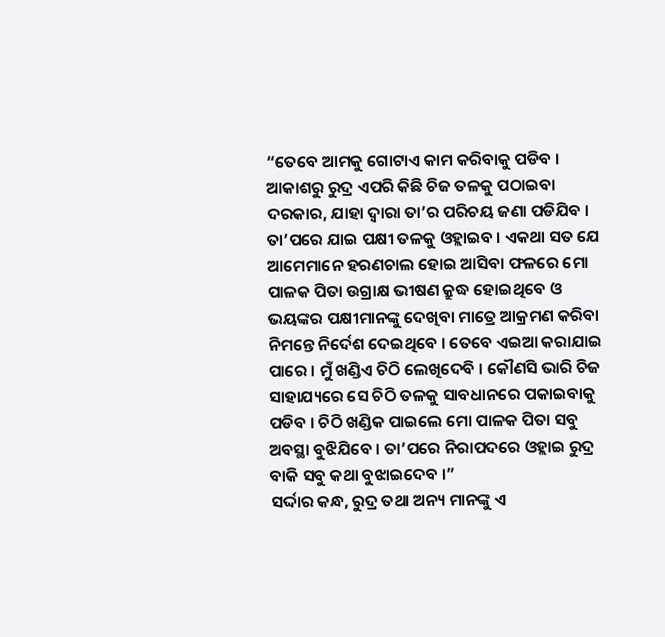“ତେବେ ଆମକୁ ଗୋଟାଏ କାମ କରିବାକୁ ପଡିବ । ଆକାଶରୁ ରୁଦ୍ର ଏପରି କିଛି ଚିଜ ତଳକୁ ପଠାଇବା ଦରକାର, ଯାହା ଦ୍ୱାରା ତା’ର ପରିଚୟ ଜଣା ପଡିଯିବ । ତା’ପରେ ଯାଇ ପକ୍ଷୀ ତଳକୁ ଓହ୍ଲାଇବ । ଏକଥା ସତ ଯେ ଆମେମାନେ ହରଣଚାଲ ହୋଇ ଆସିବା ଫଳରେ ମୋ ପାଳକ ପିତା ଉଗ୍ରାକ୍ଷ ଭୀଷଣ କ୍ରୁଦ୍ଧ ହୋଇଥିବେ ଓ ଭୟଙ୍କର ପକ୍ଷୀମାନଙ୍କୁ ଦେଖିବା ମାତ୍ରେ ଆକ୍ରମଣ କରିବା ନିମନ୍ତେ ନିର୍ଦେଶ ଦେଇଥିବେ । ତେବେ ଏଇଆ କରାଯାଇ ପାରେ । ମୁଁ ଖଣ୍ଡିଏ ଚିଠି ଲେଖିଦେବି । କୌଣସି ଭାରି ଚିଜ ସାହାଯ୍ୟରେ ସେ ଚିଠି ତଳକୁ ସାବଧାନରେ ପକାଇବାକୁ ପଡିବ । ଚିଠି ଖଣ୍ଡିକ ପାଇଲେ ମୋ ପାଳକ ପିତା ସବୁ ଅବସ୍ଥା ବୁଝିଯିବେ । ତା’ପରେ ନିରାପଦରେ ଓହ୍ଲାଇ ରୁଦ୍ର ବାକି ସବୁ କଥା ବୁଝାଇଦେବ ।”
ସର୍ଦ୍ଦାର କନ୍ଧ, ରୁଦ୍ର ତଥା ଅନ୍ୟ ମାନଙ୍କୁ ଏ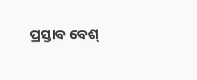ପ୍ରସ୍ତାବ ବେଶ୍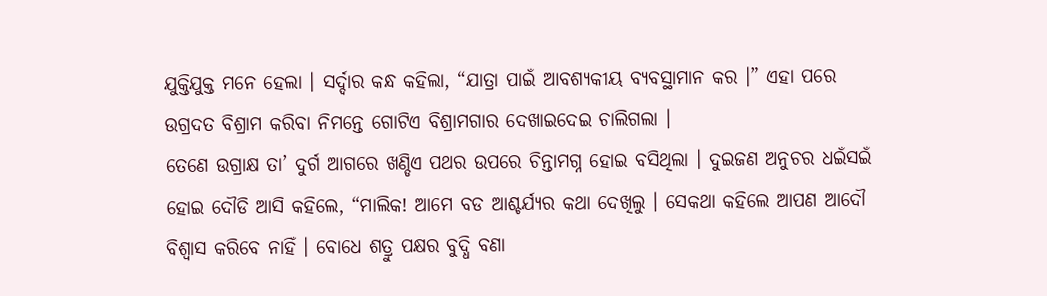ଯୁକ୍ତିଯୁକ୍ତ ମନେ ହେଲା । ସର୍ଦ୍ଦାର କନ୍ଧ କହିଲା, “ଯାତ୍ରା ପାଇଁ ଆବଶ୍ୟକୀୟ ବ୍ୟବସ୍ଥାମାନ କର ।” ଏହା ପରେ ଉଗ୍ରଦତ ବିଶ୍ରାମ କରିବା ନିମନ୍ତେ ଗୋଟିଏ ବିଶ୍ରାମଗାର ଦେଖାଇଦେଇ ଚାଲିଗଲା ।
ତେଣେ ଉଗ୍ରାକ୍ଷ ତା’ ଦୁର୍ଗ ଆଗରେ ଖଣ୍ଡିଏ ପଥର ଉପରେ ଚିନ୍ତାମଗ୍ନ ହୋଇ ବସିଥିଲା । ଦୁଇଜଣ ଅନୁଚର ଧଇଁସଇଁ ହୋଇ ଦୌଡି ଆସି କହିଲେ, “ମାଲିକ! ଆମେ ବଡ ଆଶ୍ଚର୍ଯ୍ୟର କଥା ଦେଖିଲୁ । ସେକଥା କହିଲେ ଆପଣ ଆଦୌ ବିଶ୍ୱାସ କରିବେ ନାହିଁ । ବୋଧେ ଶତ୍ରୁ ପକ୍ଷର ବୁଦ୍ଧି ବଣା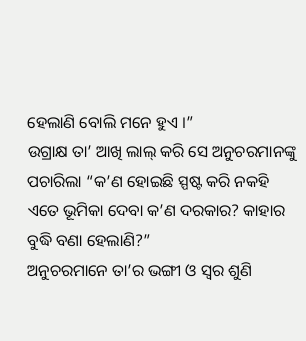ହେଲାଣି ବୋଲି ମନେ ହୁଏ ।”
ଉଗ୍ରାକ୍ଷ ତା’ ଆଖି ଲାଲ୍ କରି ସେ ଅନୁଚରମାନଙ୍କୁ ପଚାରିଲା “କ’ଣ ହୋଇଛି ସ୍ପଷ୍ଟ କରି ନକହି ଏତେ ଭୂମିକା ଦେବା କ’ଣ ଦରକାର? କାହାର ବୁଦ୍ଧି ବଣା ହେଲାଣି?”
ଅନୁଚରମାନେ ତା’ର ଭଙ୍ଗୀ ଓ ସ୍ୱର ଶୁଣି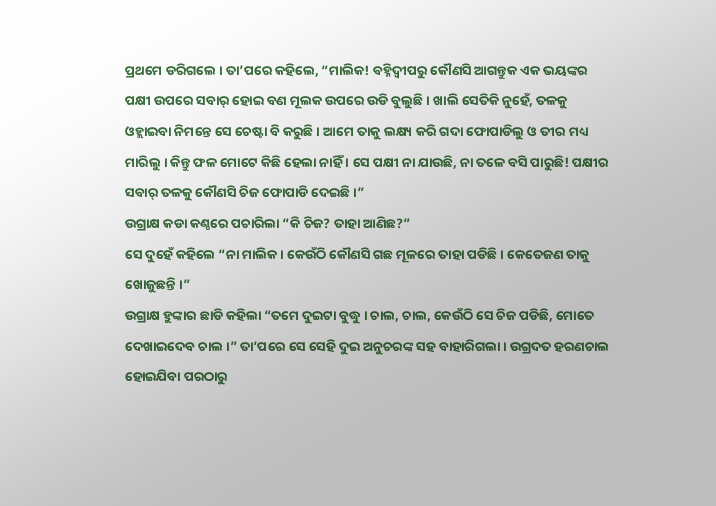ପ୍ରଥମେ ଡରିଗଲେ । ତା’ପରେ କହିଲେ, “ମାଲିକ! ବହ୍ନିଦ୍ୱୀପରୁ କୌଣସି ଆଗନ୍ତୁକ ଏକ ଭୟଙ୍କର ପକ୍ଷୀ ଉପରେ ସବାର୍ ହୋଇ ବଣ ମୂଲକ ଉପରେ ଉଡି ବୁଲୁଛି । ଖାଲି ସେତିକି ନୁହେଁ, ତଳକୁ ଓହ୍ଲାଇବା ନିମନ୍ତେ ସେ ଚେଷ୍ଟା ବି କରୁଛି । ଆମେ ତାକୁ ଲକ୍ଷ୍ୟ କରି ଗଦା ଫୋପାଡିଲୁ ଓ ତୀର ମଧ୍ୟ ମାରିଲୁ । କିନ୍ତୁ ଫଳ ମୋଟେ କିଛି ହେଲା ନାହିଁ । ସେ ପକ୍ଷୀ ନା ଯାଉଛି, ନା ତଳେ ବସି ପାରୁଛି! ପକ୍ଷୀର ସବାର୍ ତଳକୁ କୌଣସି ଚିଜ ଫୋପାଡି ଦେଇଛି ।”
ଉଗ୍ରାକ୍ଷ କଡା କଣ୍ଠରେ ପଚାରିଲା “କି ଚିଜ? ତାହା ଆଣିଛ?”
ସେ ଦୁହେଁ କହିଲେ “ନା ମାଲିକ । କେଉଁଠି କୌଣସି ଗଛ ମୂଳରେ ତାହା ପଡିଛି । କେତେଜଣ ତାକୁ ଖୋଜୁଛନ୍ତି ।”
ଉଗ୍ରାକ୍ଷ ହୁଙ୍କାର ଛାଡି କହିଲା “ତମେ ଦୁଇଟା ବୁଦ୍ଧୁ । ଚାଲ, ଚାଲ, କେଉଁଠି ସେ ଚିଜ ପଡିଛି, ମୋତେ ଦେଖାଇଦେବ ଚାଲ ।” ତା’ପରେ ସେ ସେହି ଦୁଇ ଅନୁଚରଙ୍କ ସହ ବାହାରିଗଲା । ଉଗ୍ରଦତ ହରଣଚାଲ ହୋଇଯିବା ପରଠାରୁ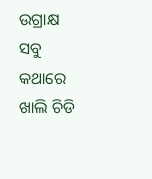ଉଗ୍ରାକ୍ଷ ସବୁ କଥାରେ ଖାଲି ଚିଡି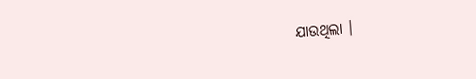ଯାଉଥିଲା ।